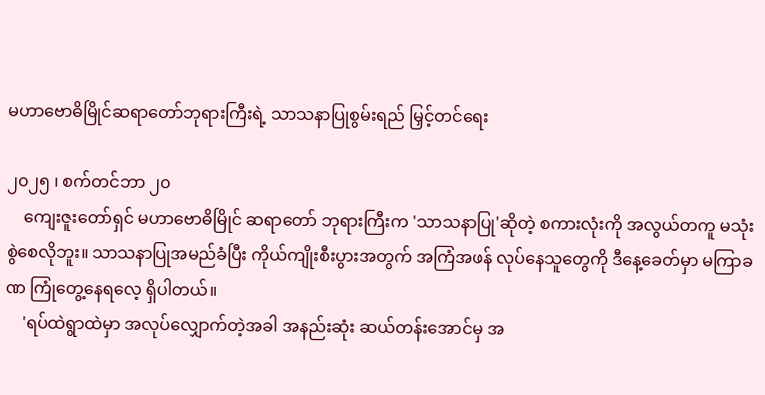မဟာဗောဓိမြိုင်ဆရာတော်ဘုရားကြီးရဲ့ သာသနာပြုစွမ်းရည် မြှင့်တင်ရေး

၂၀၂၅ ၊ စက်တင်ဘာ ၂၀
    ကျေးဇူးတော်ရှင် မဟာဗောဓိမြိုင် ဆရာတော် ဘုရားကြီးက 'သာသနာပြု'ဆိုတဲ့ စကားလုံးကို အလွယ်တကူ မသုံးစွဲစေလိုဘူး။ သာသနာပြုအမည်ခံပြီး ကိုယ်ကျိုးစီးပွားအတွက် အကြံအဖန် လုပ်နေသူတွေကို ဒီနေ့ခေတ်မှာ မကြာခဏ ကြုံတွေ့နေရလေ့ ရှိပါတယ်။
    'ရပ်ထဲရွာထဲမှာ အလုပ်လျှောက်တဲ့အခါ အနည်းဆုံး ဆယ်တန်းအောင်မှ အ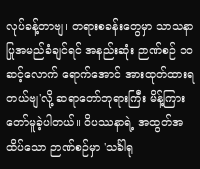လုပ်ခန့်တာဗျ၊ တရားစခန်းတွေမှာ သာသနာပြုအမည်ခံချင်ရင် အနည်းဆုံး ဉာဏ်စဉ် ၁၀ ဆင့်လောက် ရောက်အောင် အားထုတ်ထားရတယ်ဗျ'လို့ ဆရာတော်ဘုရားကြီး မိန့်ကြားတော်မူခဲ့ပါတယ်။ ဝိပဿနာရဲ့ အထွတ်အထိပ်သော ဉာဏ်စဉ်မှာ 'သင်္ခါရု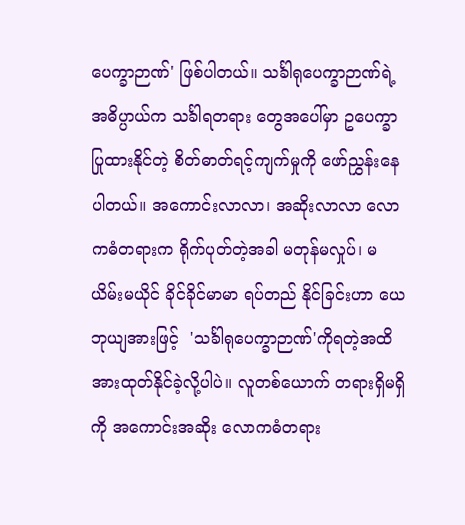ပေက္ခာဉာဏ်' ဖြစ်ပါတယ်။ သင်္ခါရုပေက္ခာဉာဏ်ရဲ့ အဓိပ္ပာယ်က သင်္ခါရတရား တွေအပေါ်မှာ ဥပေက္ခာပြုထားနိုင်တဲ့ စိတ်ဓာတ်ရင့်ကျက်မှုကို ဖော်ညွှန်းနေပါတယ်။ အကောင်းလာလာ၊ အဆိုးလာလာ လောကဓံတရားက ရိုက်ပုတ်တဲ့အခါ မတုန်မလှုပ်၊ မယိမ်းမယိုင် ခိုင်ခိုင်မာမာ ရပ်တည် နိုင်ခြင်းဟာ ယေဘုယျအားဖြင့်  'သင်္ခါရုပေက္ခာဉာဏ်'ကိုရတဲ့အထိ အားထုတ်နိုင်ခဲ့လို့ပါပဲ။ လူတစ်ယောက် တရားရှိမရှိကို အကောင်းအဆိုး လောကဓံတရား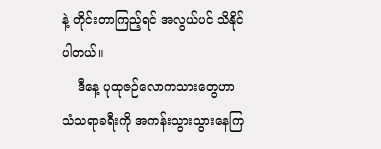နဲ့ တိုင်းတာကြည့်ရင် အလွယ်ပင် သိနိုင်ပါတယ်။
    ဒီနေ့ ပုထုဇဉ်လောကသားတွေဟာ သံသရာခရီးကို အကန်းသွားသွားနေကြ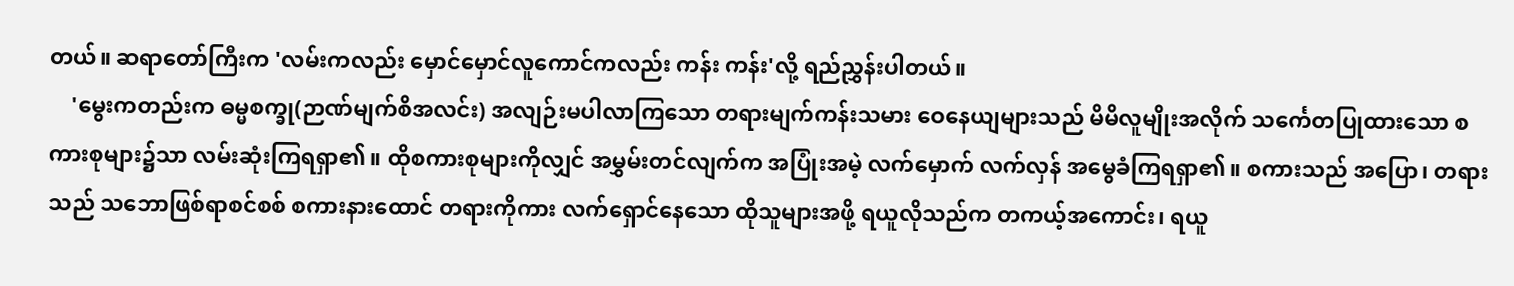တယ်။ ဆရာတော်ကြီးက 'လမ်းကလည်း မှောင်မှောင်လူကောင်ကလည်း ကန်း ကန်း'လို့ ရည်ညွှန်းပါတယ်။
    'မွေးကတည်းက ဓမ္မစက္ခု(ဉာဏ်မျက်စိအလင်း) အလျဉ်းမပါလာကြသော တရားမျက်ကန်းသမား ဝေနေယျများသည် မိမိလူမျိုးအလိုက် သင်္ကေတပြုထားသော စကားစုများ၌သာ လမ်းဆုံးကြရရှာ၏။ ထိုစကားစုများကိုလျှင် အမွှမ်းတင်လျက်က အပြုံးအမဲ့ လက်မှောက် လက်လှန် အမွေခံကြရရှာ၏။ စကားသည် အပြော၊ တရားသည် သဘောဖြစ်ရာစင်စစ် စကားနားထောင် တရားကိုကား လက်ရှောင်နေသော ထိုသူများအဖို့ ရယူလိုသည်က တကယ့်အကောင်း၊ ရယူ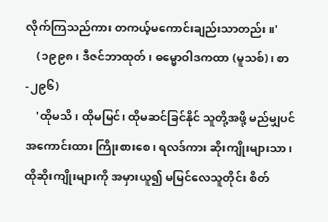လိုက်ကြသည်ကား တကယ့်မကောင်းချည်းသာတည်း။'
    (၁၉၉၈၊ ဒီဇင်ဘာထုတ်၊ ဓမ္မောဝါဒကထာ (မူသစ်)၊ စာ-၂၉၆)
    'ထိုမသိ၊ ထိုမမြင်၊ ထိုမဆင်ခြင်နိုင် သူတို့အဖို့ မည်မျှပင် အကောင်းထား ကြိုးစားစေ၊ ရလဒ်ကား ဆိုးကျိုးများသာ၊ ထိုဆိုးကျိုးများကို အမှားယူ၍ မမြင်လေသူတိုင်း စိတ်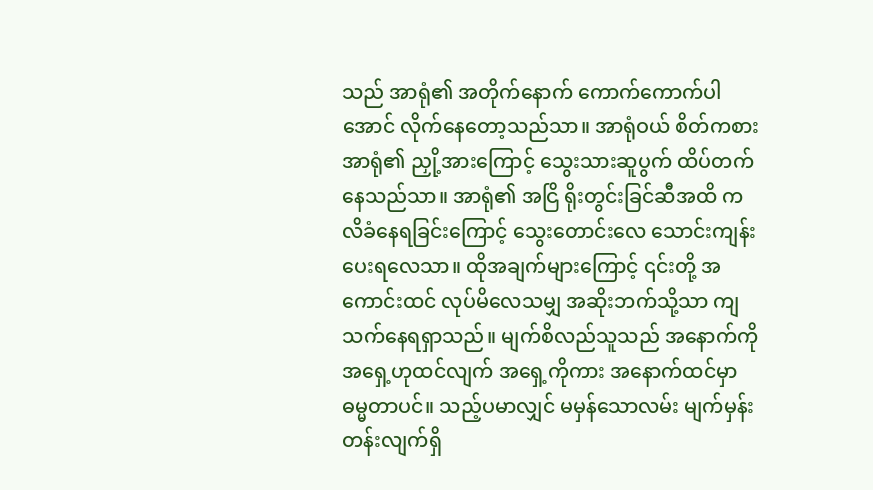သည် အာရုံ၏ အတိုက်နောက် ကောက်ကောက်ပါအောင် လိုက်နေတော့သည်သာ။ အာရုံဝယ် စိတ်ကစား အာရုံ၏ ညှို့အားကြောင့် သွေးသားဆူပွက် ထိပ်တက်နေသည်သာ။ အာရုံ၏ အငြိ ရိုးတွင်းခြင်ဆီအထိ ကလိခံနေရခြင်းကြောင့် သွေးတောင်းလေ သောင်းကျန်းပေးရလေသာ။ ထိုအချက်များကြောင့် ၎င်းတို့ အကောင်းထင် လုပ်မိလေသမျှ အဆိုးဘက်သို့သာ ကျသက်နေရရှာသည်။ မျက်စိလည်သူသည် အနောက်ကို အရှေ့ဟုထင်လျက် အရှေ့ကိုကား အနောက်ထင်မှာ ဓမ္မတာပင်။ သည့်ပမာလျှင် မမှန်သောလမ်း မျက်မှန်း တန်းလျက်ရှိ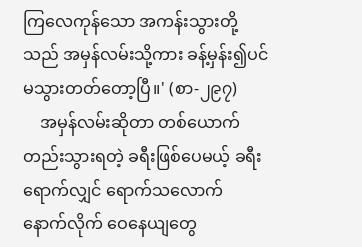ကြလေကုန်သော အကန်းသွားတို့သည် အမှန်လမ်းသို့ကား ခန့်မှန်း၍ပင် မသွားတတ်တော့ပြီ။' (စာ-၂၉၇)
    အမှန်လမ်းဆိုတာ တစ်ယောက်တည်းသွားရတဲ့ ခရီးဖြစ်ပေမယ့် ခရီးရောက်လျှင် ရောက်သလောက် နောက်လိုက် ဝေနေယျတွေ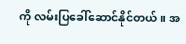ကို လမ်းပြခေါ်ဆောင်နိုင်တယ်။ အ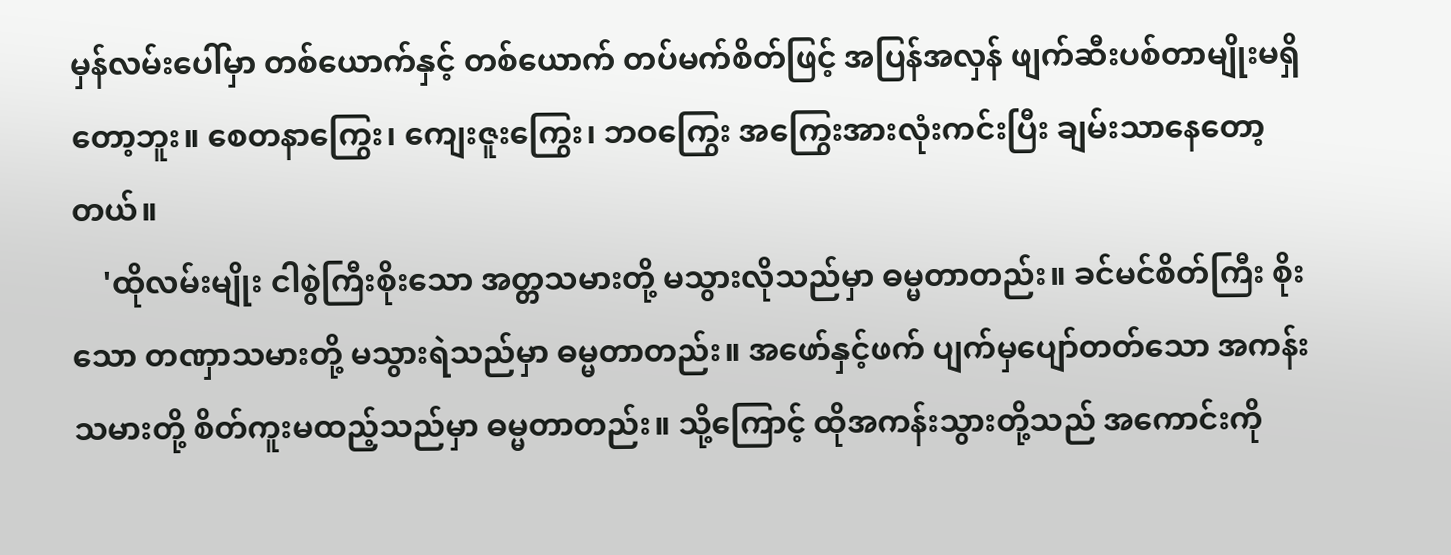မှန်လမ်းပေါ်မှာ တစ်ယောက်နှင့် တစ်ယောက် တပ်မက်စိတ်ဖြင့် အပြန်အလှန် ဖျက်ဆီးပစ်တာမျိုးမရှိ တော့ဘူး။ စေတနာကြွေး၊ ကျေးဇူးကြွေး၊ ဘဝကြွေး အကြွေးအားလုံးကင်းပြီး ချမ်းသာနေတော့တယ်။
    'ထိုလမ်းမျိုး ငါစွဲကြီးစိုးသော အတ္တသမားတို့ မသွားလိုသည်မှာ ဓမ္မတာတည်း။ ခင်မင်စိတ်ကြီး စိုးသော တဏှာသမားတို့ မသွားရဲသည်မှာ ဓမ္မတာတည်း။ အဖော်နှင့်ဖက် ပျက်မှပျော်တတ်သော အကန်းသမားတို့ စိတ်ကူးမထည့်သည်မှာ ဓမ္မတာတည်း။ သို့ကြောင့် ထိုအကန်းသွားတို့သည် အကောင်းကို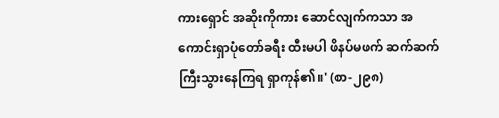ကားရှောင် အဆိုးကိုကား ဆောင်လျက်ကသာ အကောင်းရှာပုံတော်ခရီး ထီးမပါ ဖိနပ်မဖက် ဆက်ဆက်ကြီးသွားနေကြရ ရှာကုန်၏။' (စာ-၂၉၈)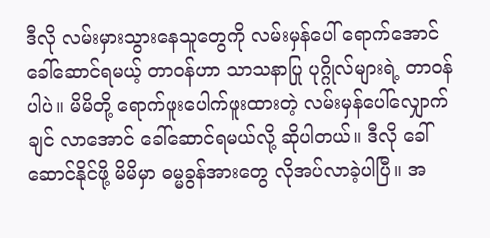ဒီလို လမ်းမှားသွားနေသူတွေကို လမ်းမှန်ပေါ် ရောက်အောင် ခေါ်ဆောင်ရမယ့် တာဝန်ဟာ သာသနာပြု ပုဂ္ဂိုလ်များရဲ့ တာဝန်ပါပဲ။ မိမိတို့ ရောက်ဖူးပေါက်ဖူးထားတဲ့ လမ်းမှန်ပေါ်လျှောက်ချင် လာအောင် ခေါ်ဆောင်ရမယ်လို့ ဆိုပါတယ်။ ဒီလို ခေါ်ဆောင်နိုင်ဖို့ မိမိမှာ ဓမ္မခွန်အားတွေ လိုအပ်လာခဲ့ပါပြီ။ အ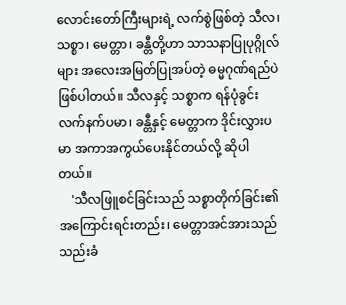လောင်းတော်ကြီးများရဲ့ လက်စွဲဖြစ်တဲ့ သီလ၊ သစ္စာ၊ မေတ္တာ၊ ခန္တီတို့ဟာ သာသနာပြုပုဂ္ဂိုလ်များ အလေးအမြတ်ပြုအပ်တဲ့ ဓမ္မဂုဏ်ရည်ပဲ ဖြစ်ပါတယ်။ သီလနှင့် သစ္စာက ရန်ပုံခွင်းလက်နက်ပမာ၊ ခန္တီနှင့် မေတ္တာက ဒိုင်းလွှားပမာ အကာအကွယ်ပေးနိုင်တယ်လို့ ဆိုပါတယ်။
    'သီလဖြူစင်ခြင်းသည် သစ္စာတိုက်ခြင်း၏ အကြောင်းရင်းတည်း၊ မေတ္တာအင်အားသည် သည်းခံ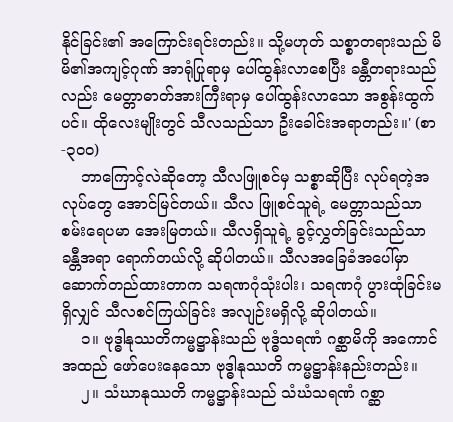နိုင်ခြင်း၏ အကြောင်းရင်းတည်း။ သို့မဟုတ် သစ္စာတရားသည် မိမိ၏အကျင့်ဂုဏ် အာရုံပြုရာမှ ပေါ်ထွန်းလာစေပြီး ခန္တီတရားသည်လည်း မေတ္တာဓာတ်အားကြီးရာမှ ပေါ်ထွန်းလာသော အစွန်းထွက် ပင်။ ထိုလေးမျိုးတွင် သီလသည်သာ ဦးခေါင်းအရာတည်း။' (စာ-၃၀၀)
    ဘာကြောင့်လဲဆိုတော့ သီလဖြူစင်မှ သစ္စာဆိုပြီး လုပ်ရတဲ့အလုပ်တွေ အောင်မြင်တယ်။ သီလ ဖြူစင်သူရဲ့ မေတ္တာသည်သာ စမ်းရေပမာ အေးမြတယ်။ သီလရှိသူရဲ့ ခွင့်လွှတ်ခြင်းသည်သာ ခန္တီအရာ ရောက်တယ်လို့ ဆိုပါတယ်။ သီလအခြေခံအပေါ်မှာ ဆောက်တည်ထားတာက သရဏဂုံသုံးပါး၊ သရဏဂုံ ပွားထုံခြင်းမရှိလျှင် သီလစင်ကြယ်ခြင်း အလျဉ်းမရှိလို့ ဆိုပါတယ်။
    ၁။ ဗုဒ္ဓါနုဿတိကမ္မဋ္ဌာန်းသည် ဗုဒ္ဓံသရဏံ ဂစ္ဆာမိကို အကောင်အထည် ဖော်ပေးနေသော ဗုဒ္ဓါနုဿတိ ကမ္မဋ္ဌာန်းနည်းတည်း။
    ၂။ သံဃာနုဿတိ ကမ္မဋ္ဌာန်းသည် သံဃံသရဏံ ဂစ္ဆာ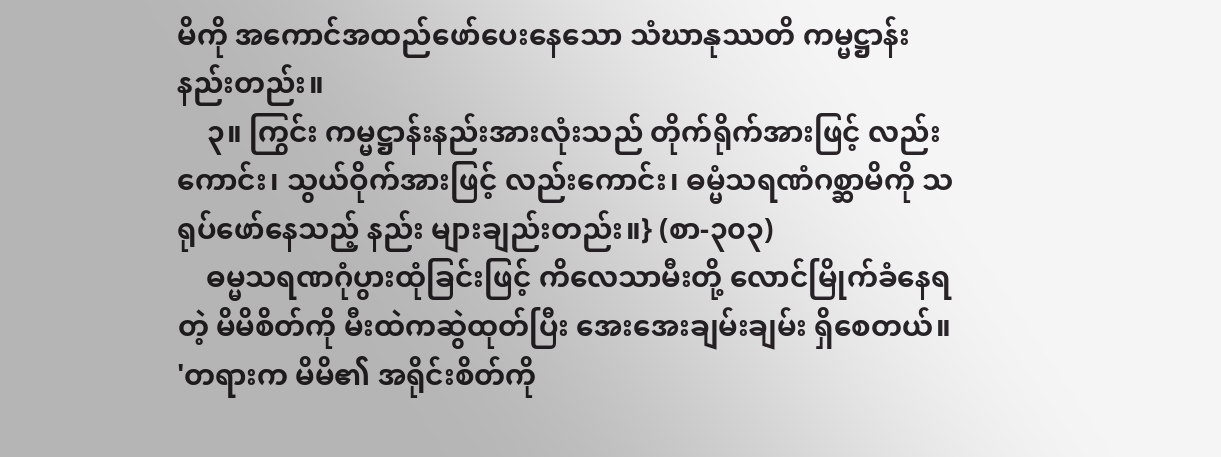မိကို အကောင်အထည်ဖော်ပေးနေသော သံဃာနုဿတိ ကမ္မဋ္ဌာန်းနည်းတည်း။
    ၃။ ကြွင်း ကမ္မဋ္ဌာန်းနည်းအားလုံးသည် တိုက်ရိုက်အားဖြင့် လည်းကောင်း၊ သွယ်ဝိုက်အားဖြင့် လည်းကောင်း၊ ဓမ္မံသရဏံဂစ္ဆာမိကို သရုပ်ဖော်နေသည့် နည်း များချည်းတည်း။} (စာ-၃၀၃)
    ဓမ္မသရဏဂုံပွားထုံခြင်းဖြင့် ကိလေသာမီးတို့ လောင်မြိုက်ခံနေရတဲ့ မိမိစိတ်ကို မီးထဲကဆွဲထုတ်ပြီး အေးအေးချမ်းချမ်း ရှိစေတယ်။ 'တရားက မိမိ၏ အရိုင်းစိတ်ကို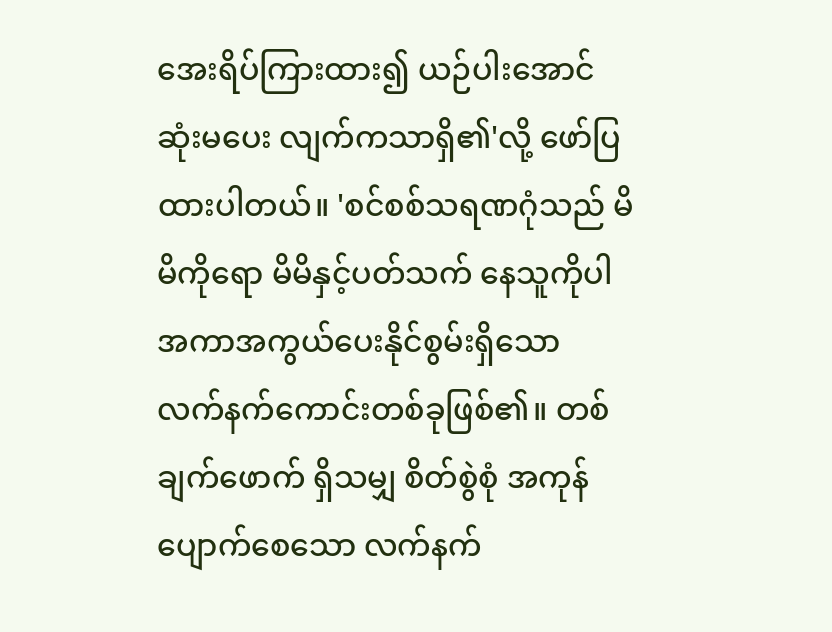အေးရိပ်ကြားထား၍ ယဉ်ပါးအောင် ဆုံးမပေး လျက်ကသာရှိ၏'လို့ ဖော်ပြထားပါတယ်။ 'စင်စစ်သရဏဂုံသည် မိမိကိုရော မိမိနှင့်ပတ်သက် နေသူကိုပါ အကာအကွယ်ပေးနိုင်စွမ်းရှိသော လက်နက်ကောင်းတစ်ခုဖြစ်၏။ တစ်ချက်ဖောက် ရှိသမျှ စိတ်စွဲစုံ အကုန်ပျောက်စေသော လက်နက်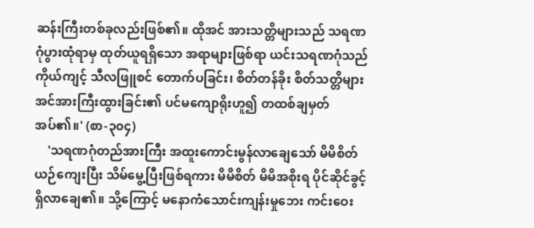ဆန်းကြီးတစ်ခုလည်းဖြစ်၏။ ထိုအင် အားသတ္တိများသည် သရဏဂုံပွားထုံရာမှ ထုတ်ယူရရှိသော အရာများဖြစ်ရာ ယင်းသရဏဂုံသည် ကိုယ်ကျင့် သီလဖြူစင် တောက်ပခြင်း၊ စိတ်တန်ခိုး စိတ်သတ္တိများ အင်အားကြီးထွားခြင်း၏ ပင်မကျောရိုးဟူ၍ တထစ်ချမှတ်အပ်၏။' (စာ-၃၀၄)
    'သရဏဂုံတည်အားကြီး အထူးကောင်းမွန်လာချေသော် မိမိစိတ်ယဉ်ကျေးပြီး သိမ်မွေ့ပြီးဖြစ်ရကား မိမိစိတ် မိမိအစိုးရ ပိုင်ဆိုင်ခွင့် ရှိလာချေ၏။ သို့ကြောင့် မနောကံသောင်းကျန်းမှုဘေး ကင်းဝေး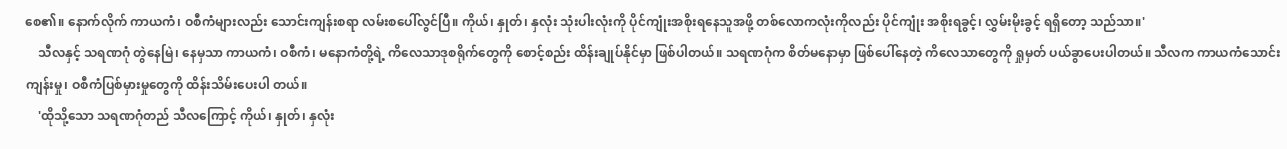စေ၏။ နောက်လိုက် ကာယကံ၊ ဝစီကံများလည်း သောင်းကျန်းစရာ လမ်းစပေါ်လွင်ပြီ။ ကိုယ်၊ နှုတ်၊ နှလုံး သုံးပါးလုံးကို ပိုင်ကျုံးအစိုးရနေသူအဖို့ တစ်လောကလုံးကိုလည်း ပိုင်ကျုံး အစိုးရခွင့်၊ လွှမ်းမိုးခွင့် ရရှိတော့ သည်သာ။'
    သီလနှင့် သရဏဂုံ တွဲနေမြဲ၊ နေမှသာ ကာယကံ၊ ဝစီကံ၊ မနောကံတို့ရဲ့ ကိလေသာဒုစရိုက်တွေကို စောင့်စည်း ထိန်းချုပ်နိုင်မှာ ဖြစ်ပါတယ်။ သရဏဂုံက စိတ်မနောမှာ ဖြစ်ပေါ်နေတဲ့ ကိလေသာတွေကို ရှုမှတ် ပယ်ခွာပေးပါတယ်။ သီလက ကာယကံသောင်းကျန်းမှု၊ ဝစီကံပြစ်မှားမှုတွေကို ထိန်းသိမ်းပေးပါ တယ်။
    'ထိုသို့သော သရဏဂုံတည် သီလကြောင့် ကိုယ်၊ နှုတ်၊ နှလုံး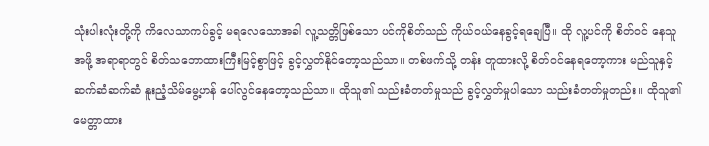သုံးပါးလုံးတို့ကို ကိလေသာကပ်ခွင့် မရလေသောအခါ လူ့သတ္တိဖြစ်သော ပင်ကိုစိတ်သည် ကိုယ်ဝယ်နေခွင့်ရချေပြီ။ ထို လူ့ပင်ကို စိတ်ဝင် နေသူအဖို့ အရာရာတွင် စိတ်သဘောထားကြီးမြင့်စွာဖြင့် ခွင့်လွှတ်နိုင်တော့သည်သာ။ တစ်ဖက်သို့ တန်း တူထားလို့ စိတ်ဝင်နေရတော့ကား မည်သူနှင့် ဆက်ဆံဆက်ဆံ နူးညံ့သိမ်မွေ့ဟန် ပေါ်လွင်နေတော့သည်သာ။ ထိုသူ၏ သည်းခံတတ်မှုသည် ခွင့်လွှတ်မှုပါသော သည်းခံတတ်မှုတည်း။ ထိုသူ၏ မေတ္တာထား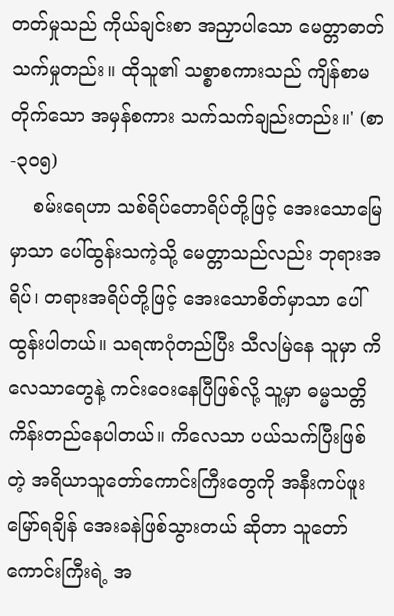တတ်မှုသည် ကိုယ်ချင်းစာ အညှာပါသော မေတ္တာဓာတ်သက်မှုတည်း။ ထိုသူ၏ သစ္စာစကားသည် ကျိန်စာမတိုက်သော အမှန်စကား သက်သက်ချည်းတည်း။' (စာ-၃၀၅)
    စမ်းရေဟာ သစ်ရိပ်တောရိပ်တို့ဖြင့် အေးသောမြေမှာသာ ပေါ်ထွန်းသကဲ့သို့ မေတ္တာသည်လည်း ဘုရားအရိပ်၊ တရားအရိပ်တို့ဖြင့် အေးသောစိတ်မှာသာ ပေါ်ထွန်းပါတယ်။ သရဏဂုံတည်ပြီး သီလမြဲနေ သူမှာ ကိလေသာတွေနဲ့ ကင်းဝေးနေပြီဖြစ်လို့ သူ့မှာ ဓမ္မသတ္တိ ကိန်းတည်နေပါတယ်။ ကိလေသာ ပယ်သက်ပြီးဖြစ်တဲ့ အရိယာသူတော်ကောင်းကြီးတွေကို အနီးကပ်ဖူးမြော်ရချိန် အေးခနဲဖြစ်သွားတယ် ဆိုတာ သူတော် ကောင်းကြီးရဲ့ အ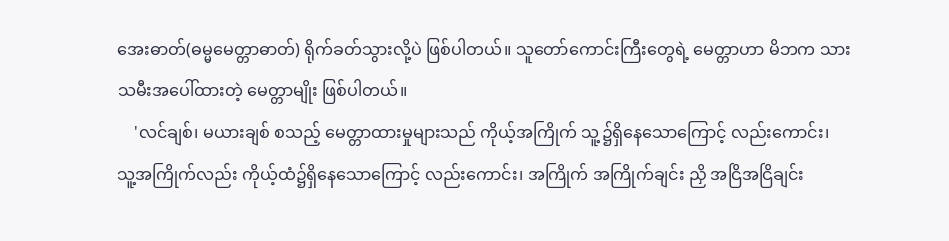အေးဓာတ်(ဓမ္မမေတ္တာဓာတ်) ရိုက်ခတ်သွားလို့ပဲ ဖြစ်ပါတယ်။ သူတော်ကောင်းကြီးတွေရဲ့ မေတ္တာဟာ မိဘက သားသမီးအပေါ်ထားတဲ့ မေတ္တာမျိုး ဖြစ်ပါတယ်။
    'လင်ချစ်၊ မယားချစ် စသည့် မေတ္တာထားမှုများသည် ကိုယ့်အကြိုက် သူ့၌ရှိနေသောကြောင့် လည်းကောင်း၊ သူ့အကြိုက်လည်း ကိုယ့်ထံ၌ရှိနေသောကြောင့် လည်းကောင်း၊ အကြိုက် အကြိုက်ချင်း ညှိ အငြိအငြိချင်း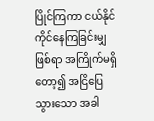ပြိုင်ကြကာ ငယ်နိုင်ကိုင်နေကြခြင်းမျှဖြစ်ရာ အကြိုက်မရှိတော့၍ အငြိပြေသွားသော အခါ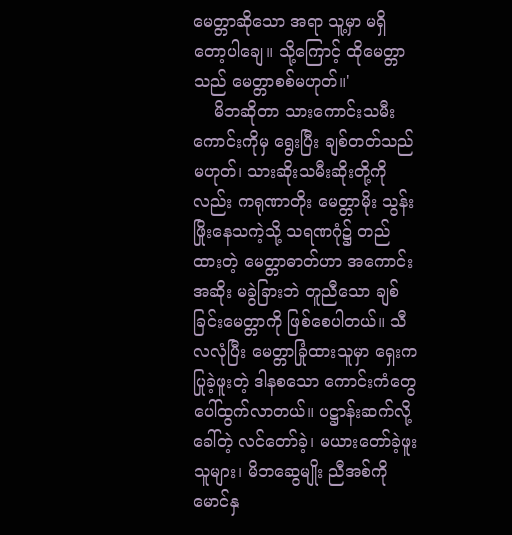မေတ္တာဆိုသော အရာ သူ့မှာ မရှိတော့ပါချေ။ သို့ကြောင့် ထိုမေတ္တာသည် မေတ္တာစစ်မဟုတ်။'
    မိဘဆိုတာ သားကောင်းသမီးကောင်းကိုမှ ရွေးပြီး ချစ်တတ်သည်မဟုတ်၊ သားဆိုးသမီးဆိုးတို့ကို လည်း ကရုဏာတိုး မေတ္တာမိုး သွန်းဖြိုးနေသကဲ့သို့ သရဏဂုံ၌ တည်ထားတဲ့ မေတ္တာဓာတ်ဟာ အကောင်းအဆိုး မခွဲခြားဘဲ တူညီသော ချစ်ခြင်းမေတ္တာကို ဖြစ်စေပါတယ်။ သီလလုံပြီး မေတ္တာခြုံထားသူမှာ ရှေးကပြုခဲ့ဖူးတဲ့ ဒါနစသော ကောင်းကံတွေ ပေါ်ထွက်လာတယ်။ ပဋ္ဌာန်းဆက်လို့ခေါ်တဲ့ လင်တော်ခဲ့၊ မယားတော်ခဲ့ဖူးသူများ၊ မိဘဆွေမျိုး ညီအစ်ကို မောင်နှ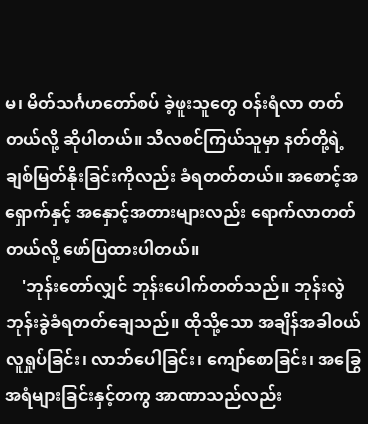မ၊ မိတ်သင်္ဂဟတော်စပ် ခဲ့ဖူးသူတွေ ဝန်းရံလာ တတ်တယ်လို့ ဆိုပါတယ်။ သီလစင်ကြယ်သူမှာ နတ်တို့ရဲ့ ချစ်မြတ်နိုးခြင်းကိုလည်း ခံရတတ်တယ်။ အစောင့်အရှောက်နှင့် အနှောင့်အတားများလည်း ရောက်လာတတ်တယ်လို့ ဖော်ပြထားပါတယ်။
    'ဘုန်းတော်လျှင် ဘုန်းပေါက်တတ်သည်။ ဘုန်းလွဲ ဘုန်းခွဲခံရတတ်ချေသည်။ ထိုသို့သော အချိန်အခါဝယ် လူရှုပ်ခြင်း၊ လာဘ်ပေါခြင်း၊ ကျော်စောခြင်း၊ အခြွေအရံများခြင်းနှင့်တကွ အာဏာသည်လည်း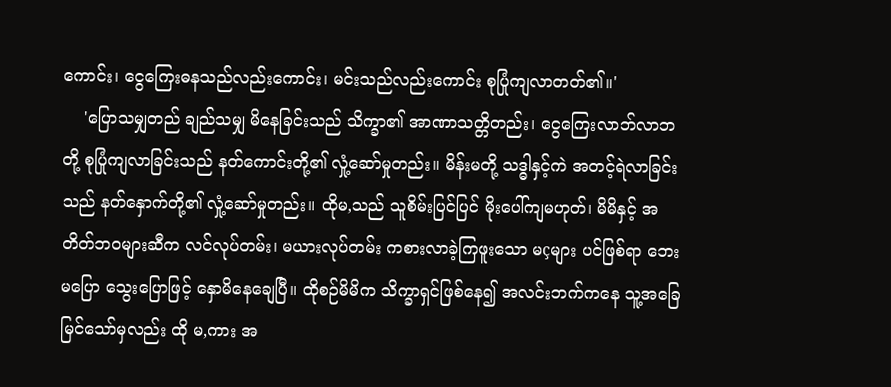ကောင်း၊ ငွေကြေးဓနသည်လည်းကောင်း၊ မင်းသည်လည်းကောင်း စုပြုံကျလာတတ်၏။'
    'ပြောသမျှတည် ချည်သမျှ မိနေခြင်းသည် သိက္ခာ၏ အာဏာသတ္တိတည်း၊ ငွေကြေးလာဘ်လာဘ တို့ စုပြုံကျလာခြင်းသည် နတ်ကောင်းတို့၏ လှုံ့ဆော်မှုတည်း။ မိန်းမတို့ သဒ္ဓါနှင့်ကဲ အတင့်ရဲလာခြင်းသည် နတ်နှောက်တို့၏ လှုံ့ဆော်မှုတည်း။ ထိုမ,သည် သူစိမ်းပြင်ပြင် မိုးပေါ်ကျမဟုတ်၊ မိမိနှင့် အတိတ်ဘဝများဆီက လင်လုပ်တမ်း၊ မယားလုပ်တမ်း ကစားလာခဲ့ကြဖူးသော မçများ ပင်ဖြစ်ရာ ဘေး မပြော သွေးပြောဖြင့် နှောမိနေချေပြီ။ ထိုစဉ်မိမိက သိက္ခာရှင်ဖြစ်နေ၍ အလင်းဘက်ကနေ သူ့အခြေ မြင်သော်မှလည်း ထို မ,ကား အ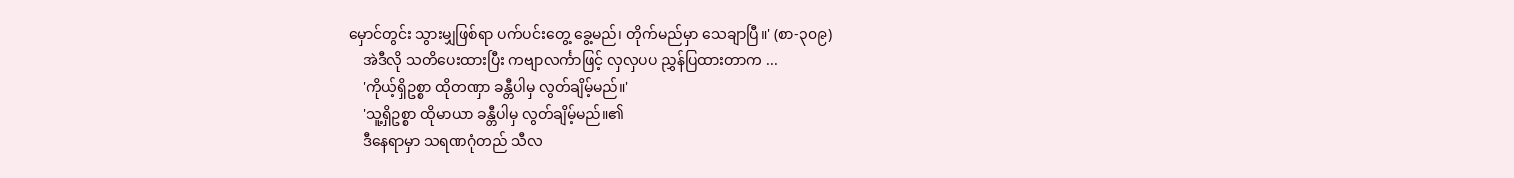မှောင်တွင်း သွားမျှဖြစ်ရာ ပက်ပင်းတွေ့ ခွေ့မည်၊ တိုက်မည်မှာ သေချာပြီ။' (စာ-၃၀၉)
    အဲဒီလို သတိပေးထားပြီး ကဗျာလင်္ကာဖြင့် လှလှပပ ညွှန်ပြထားတာက ...
    'ကိုယ့်ရှိဥစ္စာ ထိုတဏှာ ခန္တီပါမှ လွတ်ချိမ့်မည်။'
    'သူ့ရှိဥစ္စာ ထိုမာယာ ခန္တီပါမှ လွတ်ချိမ့်မည်။၏
    ဒီနေရာမှာ သရဏဂုံတည် သီလ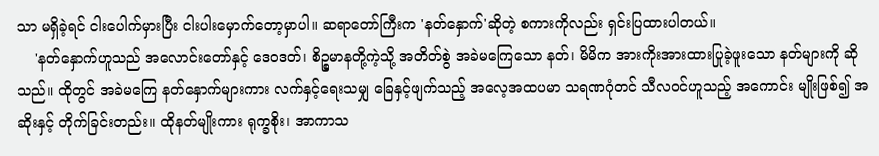သာ မရှိခဲ့ရင် ငါးပေါက်မှားပြီး ငါးပါးမှောက်တော့မှာပါ။ ဆရာတော်ကြီးက 'နတ်နှောက်'ဆိုတဲ့ စကားကိုလည်း ရှင်းပြထားပါတယ်။
    'နတ်နှောက်ဟူသည် အလောင်းတော်နှင့် ဒေဝဒတ်၊ စိဉ္စမာနတို့ကဲ့သို့ အတိတ်စွဲ အခဲမကြေသော နတ်၊ မိမိက အားကိုးအားထားပြုခဲ့ဖူးသော နတ်များကို ဆိုသည်။ ထိုတွင် အခဲမကြေ နတ်နှောက်များကား လက်နှင့်ရေးသမျှ ခြေနှင့်ဖျက်သည့် အလေ့အထပမာ သရဏဂုံတင် သီလဝင်ဟူသည့် အကောင်း မျိုးဖြစ်၍ အဆိုးနှင့် တိုက်ခြင်းတည်း။ ထိုနတ်မျိုးကား ရုက္ခစိုး၊ အာကာသ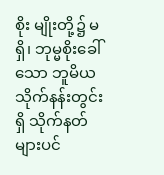စိုး မျိုးတို့၌ မရှိ၊ ဘုမ္မစိုးခေါ်သော ဘူမိယ သိုက်နန်းတွင်းရှိ သိုက်နတ်များပင်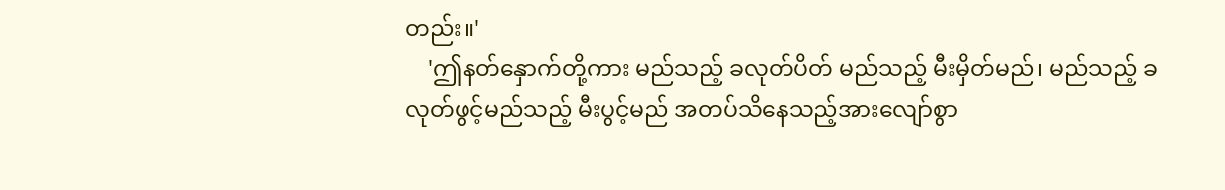တည်း။'
    'ဤနတ်နှောက်တို့ကား မည်သည့် ခလုတ်ပိတ် မည်သည့် မီးမှိတ်မည်၊ မည်သည့် ခလုတ်ဖွင့်မည်သည့် မီးပွင့်မည် အတပ်သိနေသည့်အားလျော်စွာ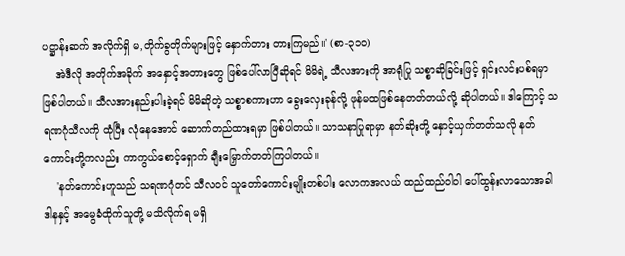ပဋ္ဌာန်းဆက် အလိုက်ရှိ မ,တိုက်ခွတိုက်များဖြင့် နှောက်တား တားကြမည်။' (စာ-၃၁၀)
    အဲဒီလို အတိုက်အခိုက် အနှောင့်အတားတွေ ဖြစ်ပေါ်လာပြီဆိုရင် မိမိရဲ့ သီလအားကို အာရုံပြု သစ္စာဆိုခြင်းဖြင့် ရှင်းလင်းပစ်ရမှာ ဖြစ်ပါတယ်။ သီလအားနည်းပါးခဲ့ရင် မိမိဆိုတဲ့ သစ္စာစကားဟာ ခွေးလှေးခုန်လို့ ဖုန်မထဖြစ်နေတတ်တယ်လို့ ဆိုပါတယ်။ ဒါကြောင့် သရဏဂုံသီလကို ထုံပြီး လုံနေအောင် ဆောက်တည်ထားရမှာ ဖြစ်ပါတယ်။ သာသနာပြုရာမှာ နတ်ဆိုးတို့ နှောင့်ယှက်တတ်သလို နတ်ကောင်းတို့ကလည်း ကာကွယ်စောင့်ရှောက် ချီးမြှောက်တတ်ကြပါတယ်။
    'နတ်ကောင်းဟူသည် သရဏဂုံတင် သီလဝင် သူတော်ကောင်းမျိုးတစ်ပါး လောကအလယ် ထည်ထည်ဝါဝါ ပေါ်ထွန်းလာသောအခါ ဒါနနှင့် အမွေခံထိုက်သူတို့ မသိလိုက်ရ မရှိ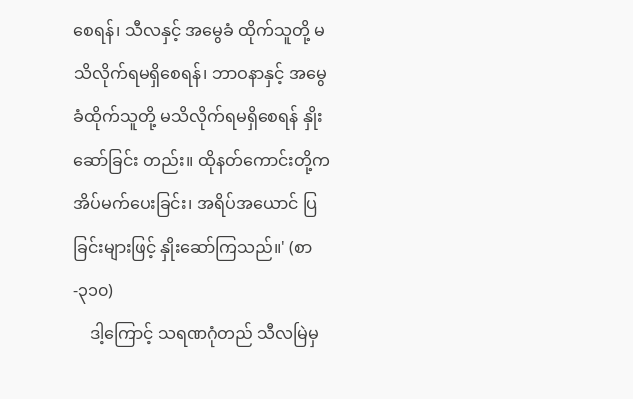စေရန်၊ သီလနှင့် အမွေခံ ထိုက်သူတို့ မသိလိုက်ရမရှိစေရန်၊ ဘာဝနာနှင့် အမွေခံထိုက်သူတို့ မသိလိုက်ရမရှိစေရန် နှိုးဆော်ခြင်း တည်း။ ထိုနတ်ကောင်းတို့က အိပ်မက်ပေးခြင်း၊ အရိပ်အယောင် ပြခြင်းများဖြင့် နှိုးဆော်ကြသည်။' (စာ-၃၁၀)
    ဒါ့ကြောင့် သရဏဂုံတည် သီလမြဲမှ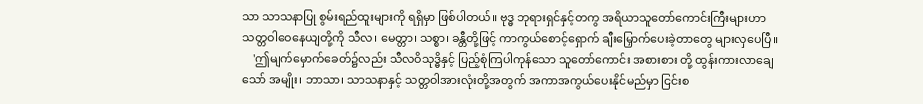သာ သာသနာပြု စွမ်းရည်ထူးများကို ရရှိမှာ ဖြစ်ပါတယ်။ ဗုဒ္ဓ ဘုရားရှင်နှင့်တကွ အရိယာသူတော်ကောင်းကြီးများဟာ သတ္တဝါဝေနေယျတို့ကို သီလ၊ မေတ္တာ၊ သစ္စာ၊ ခန္တီတို့ဖြင့် ကာကွယ်စောင့်ရှောက် ချီးမြှောက်ပေးခဲ့တာတွေ များလှပေပြီ။
    'ဤမျက်မှောက်ခေတ်၌လည်း သီလဝိသုဒ္ဓိနှင့် ပြည့်စုံကြပါကုန်သော သူတော်ကောင်း အစားစား တို့ ထွန်းကားလာချေသော် အမျိုး၊ ဘာသာ၊ သာသနာနှင့် သတ္တဝါအားလုံးတို့အတွက် အကာအကွယ်ပေးနိုင်မည်မှာ ငြင်းစ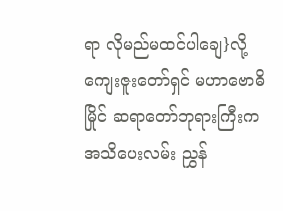ရာ လိုမည်မထင်ပါချေ}လို့ ကျေးဇူးတော်ရှင် မဟာဗောဓိမြိုင် ဆရာတော်ဘုရားကြီးက အသိပေးလမ်း ညွှန်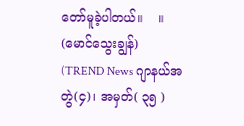တော်မူခဲ့ပါတယ်။    ။
(မောင်သွေးချွန်)
(TREND News ဂျာနယ်အတွဲ(၄)၊ အမှတ်( ၃၅ )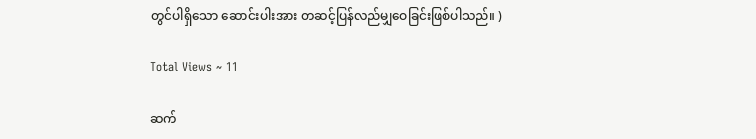တွင်ပါရှိသော ဆောင်းပါးအား တဆင့်ပြန်လည်မျှဝေခြင်းဖြစ်ပါသည်။ )

Total Views ~ 11

ဆက်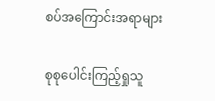စပ်အကြောင်းအရာများ

စုစုပေါင်းကြည့်ရှုသူ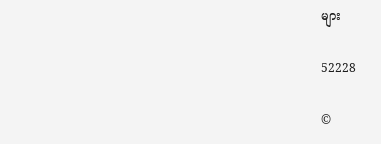များ

52228

©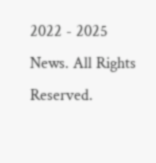2022 - 2025 News. All Rights Reserved.